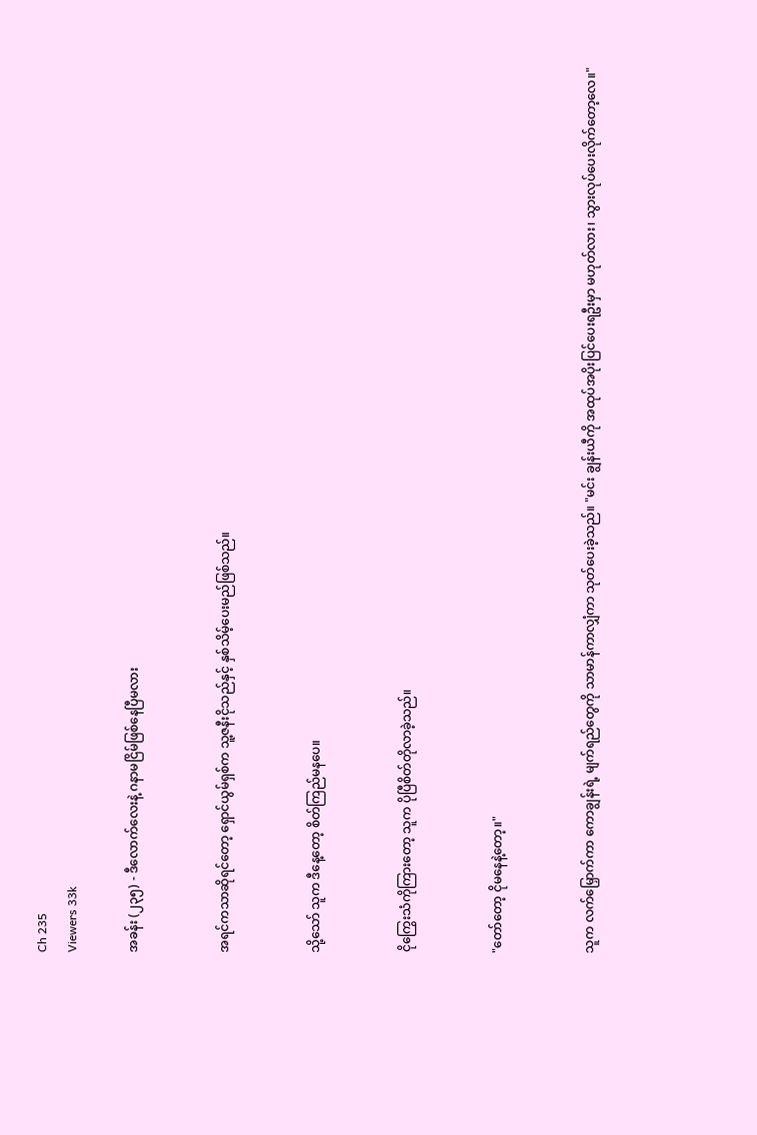Ch 235
Viewers 33k

အခန်း (၂၃၅) - ဒီလောက်လေးနဲ့ ဂနာမငြိမ်ဖြစ်နေပြီမလား


အရင်ကသာဆိုရင်တော့ ရှောင်ယွမ်ရှစ်က သူ့ဇနီးငိုသည်နှင့် နှစ်သိမ့်ပေးမည်ဖြစ်သည်။


သို့သော် သူက ဒီနေ့တော့ စိတ်ကြည်မနပေ။


ငိုကြွေးသံကိုကြားတော့ သူက ပိုပြီစိတ်တိုလာခဲ့သည်။


"တော်တော့ ငိုမနေနဲ့တော့။"


သူက လက်မြှောက်ကာ ကောချွန်းရဲ့ မျက်ရည်တွေကို သာမာန်ကာလျှံကာ သုတ်ပေးခဲ့သည်။ "မင်း ချွန်းယီကို အထုပ်အပိုးပြင်ပေးရဦးမှာ မဟုတ်လား၊ သွားလုပ်ပေးလိုက်တော့လေ။"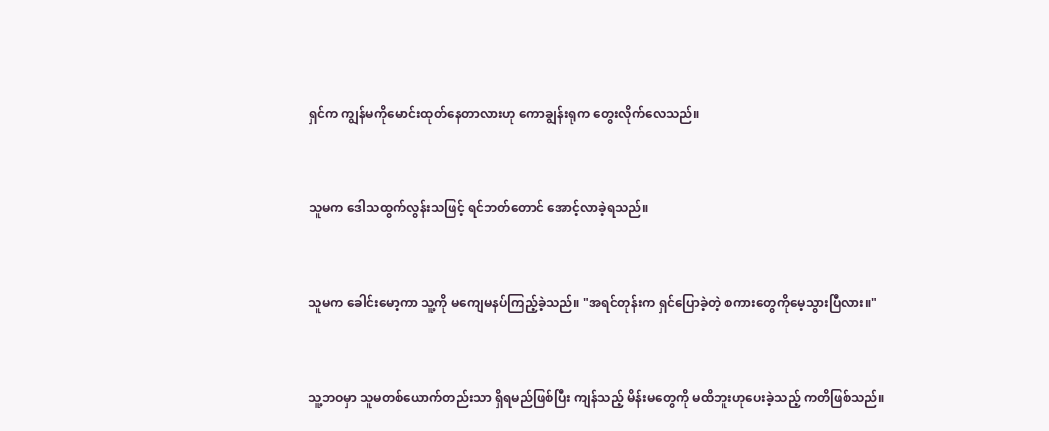ရှင်က ကျွန်မကိုမောင်းထုတ်နေတာလားဟု ကောချွန်းရုက တွေးလိုက်လေသည်။


သူမက ဒေါသထွက်လွန်းသဖြင့် ရင်ဘတ်တောင် အောင့်လာခဲ့ရသည်။


သူမက ခေါင်းမော့ကာ သူ့ကို မကျေမနပ်ကြည့်ခဲ့သည်။ "အရင်တုန်းက ရှင်ပြောခဲ့တဲ့ စကားတွေကိုမေ့သွားပြီလား။"


သူ့ဘဝမှာ သူမတစ်ယောက်တည်းသာ ရှိရမည်ဖြစ်ပြီး ကျန်သည့် မိန်းမတွေကို မထိဘူးဟုပေးခဲ့သည့် ကတိဖြစ်သည်။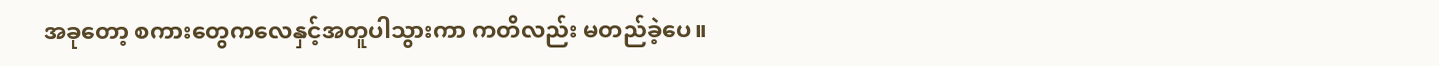အခုတော့ စကားတွေကလေနှင့်အတူပါသွားကာ ကတိလည်း မတည်ခဲ့ပေ။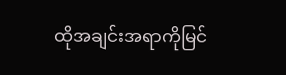ထိုအချင်းအရာကိုမြင်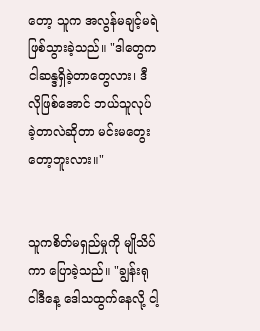တော့ သူက အလွန်မချင့်မရဲဖြစ်သွားခဲ့သည်။ "ဒါတွေက ငါဆန္ဒရှိခဲ့တာတွေလား၊ ဒီလိုဖြစ်အောင် ဘယ်သူလုပ်ခဲ့တာလဲဆိုတာ မင်းမတွေးတော့ဘူးလား။"


သူကစိတ်မရှည်မှုကို မျိုသိပ်ကာ ပြောခဲ့သည်။ "ချွန်းရု ငါဒီနေ့ ဒေါသထွက်နေလို့ ငါ့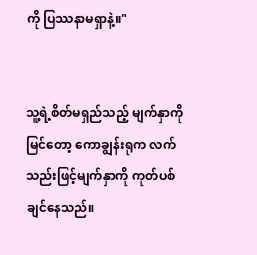ကို ပြဿနာမရှာနဲ့။"


သူ့ရဲ့စိတ်မရှည်သည့် မျက်နှာကိုမြင်တော့ ကောချွန်းရုက လက်သည်းဖြင့်မျက်နှာကို ကုတ်ပစ်ချင်နေသည်။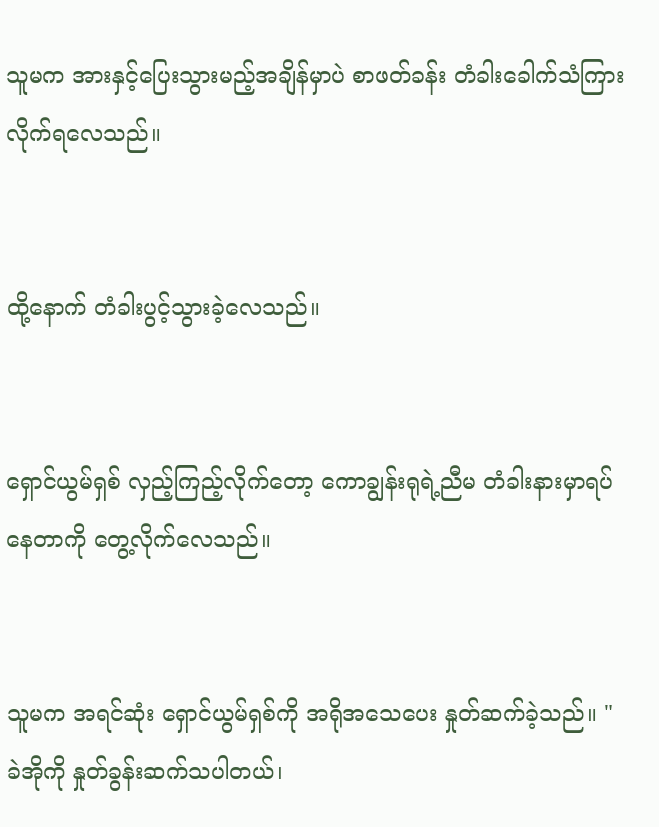သူမက အားနှင့်ပြေးသွားမည့်အချိန်မှာပဲ စာဖတ်ခန်း တံခါးခေါက်သံကြားလိုက်ရလေသည်။


ထို့နောက် တံခါးပွင့်သွားခဲ့လေသည်။


ရှောင်ယွမ်ရှစ် လှည့်ကြည့်လိုက်တော့ ကောချွန်းရုရဲ့ညီမ တံခါးနားမှာရပ်နေတာကို တွေ့လိုက်လေသည်။


သူမက အရင်ဆုံး ရှောင်ယွမ်ရှစ်ကို အရိုအသေပေး နှုတ်ဆက်ခဲ့သည်။ "ခဲအိုကို နှုတ်ခွန်းဆက်သပါတယ်၊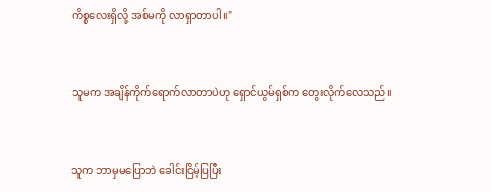ကိစ္စလေးရှိလို့ အစ်မကို လာရှာတာပါ။"


သူမက အချိန်ကိုက်ရောက်လာတာပဲဟု ရှောင်ယွမ်ရှစ်က တွေးလိုက်လေသည်။


သူက ဘာမှမပြောဘဲ ခေါင်းငြိမ့်ပြပြီး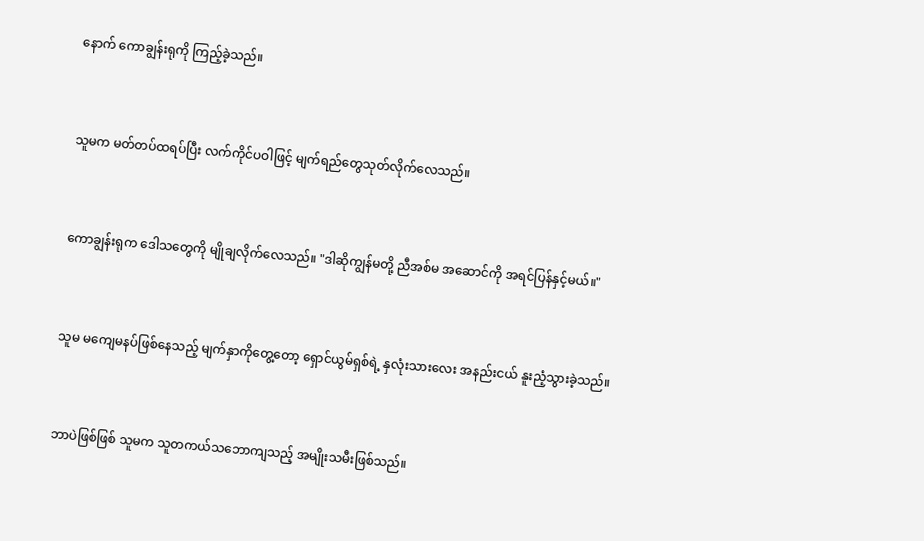နောက် ကောချွန်းရုကို ကြည့်ခဲ့သည်။


သူမက မတ်တပ်ထရပ်ပြီး လက်ကိုင်ပဝါဖြင့် မျက်ရည်တွေသုတ်လိုက်လေသည်။


ကောချွန်းရုက ဒေါသတွေကို မျိုချလိုက်လေသည်။ "ဒါဆိုကျွန်မတို့ ညီအစ်မ အဆောင်ကို အရင်ပြန်နှင့်မယ်။"


သူမ မကျေမနပ်ဖြစ်နေသည့် မျက်နှာကိုတွေ့တော့ ရှောင်ယွမ်ရှစ်ရဲ့ နှလုံးသားလေး အနည်းငယ် နူးညံ့သွားခဲ့သည်။


ဘာပဲဖြစ်ဖြစ် သူမက သူတကယ်သဘောကျသည့် အမျိုးသမီးဖြစ်သည်။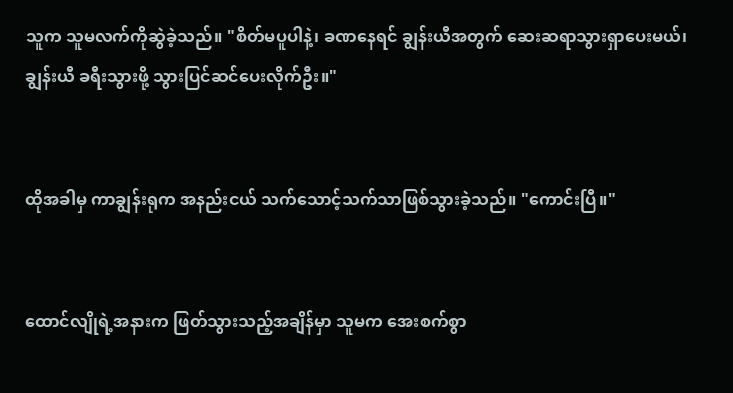သူက သူမလက်ကိုဆွဲခဲ့သည်။ "စိတ်မပူပါနဲ့၊ ခဏနေရင် ချွန်းယီအတွက် ဆေးဆရာသွားရှာပေးမယ်၊ ချွန်းယီ ခရီးသွားဖို့ သွားပြင်ဆင်ပေးလိုက်ဦး။"


ထိုအခါမှ ကာချွန်းရုက အနည်းငယ် သက်သောင့်သက်သာဖြစ်သွားခဲ့သည်။ "ကောင်းပြီ။"


ထောင်လျိုရဲ့အနားက ဖြတ်သွားသည့်အချိန်မှာ သူမက အေးစက်စွာ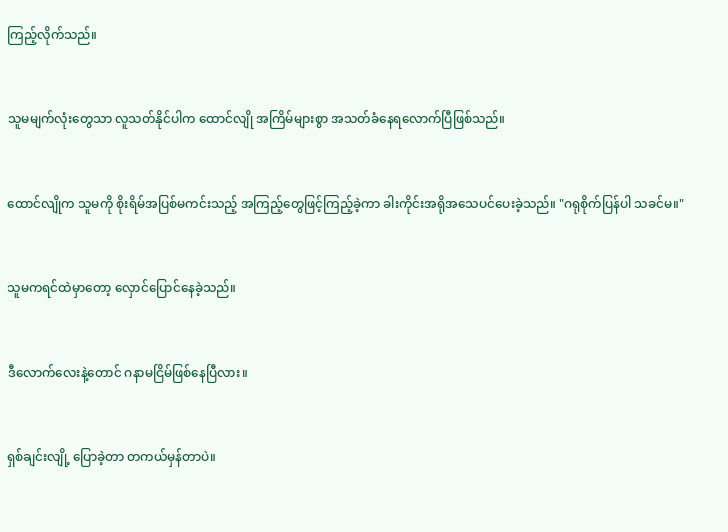ကြည့်လိုက်သည်။


သူမမျက်လုံးတွေသာ လူသတ်နိုင်ပါက ထောင်လျို အကြိမ်များစွာ အသတ်ခံနေရလောက်ပြီဖြစ်သည်။


ထောင်လျိုက သူမကို စိုးရိမ်အပြစ်မကင်းသည့် အကြည့်တွေဖြင့်ကြည့်ခဲ့ကာ ခါးကိုင်းအရိုအသေပင်ပေးခဲ့သည်။ "ဂရုစိုက်ပြန်ပါ သခင်မ။"


သူမကရင်ထဲမှာတော့ လှောင်ပြောင်နေခဲ့သည်။


ဒီလောက်လေးနဲ့တောင် ဂနာမငြိမ်ဖြစ်နေပြီလား။


ရှစ်ချင်းလျို့ ပြောခဲ့တာ တကယ်မှန်တာပဲ။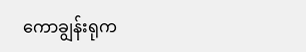ကောချွန်းရုက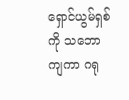ရှောင်ယွမ်ရှစ်ကို သဘောကျကာ ဂရု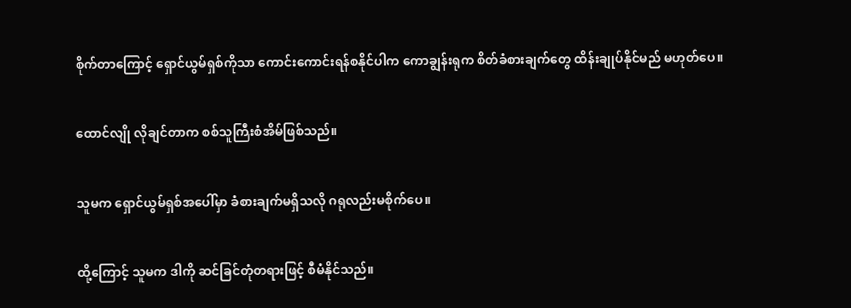စိုက်တာကြောင့် ရှောင်ယွမ်ရှစ်ကိုသာ ကောင်းကောင်းရန်စနိုင်ပါက ကောချွန်းရုက စိတ်ခံစားချက်တွေ ထိန်းချုပ်နိုင်မည် မဟုတ်ပေ။


ထောင်လျို လိုချင်တာက စစ်သူကြီးစံအိမ်ဖြစ်သည်။


သူမက ရှောင်ယွမ်ရှစ်အပေါ်မှာ ခံစားချက်မရှိသလို ဂရုလည်းမစိုက်ပေ။


ထို့ကြောင့် သူမက ဒါကို ဆင်ခြင်တုံတရားဖြင့် စီမံနိုင်သည်။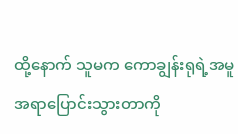ထို့နောက် သူမက ကောချွန်းရုရဲ့အမူအရာပြောင်းသွားတာကို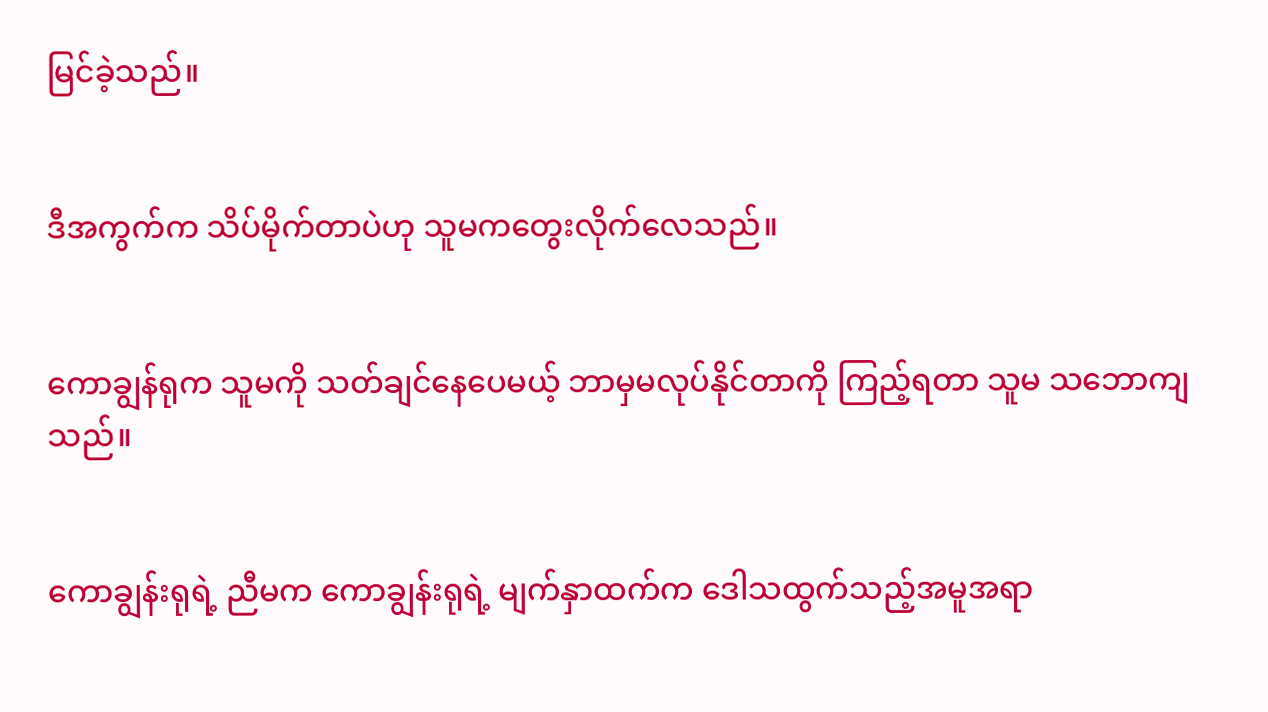မြင်ခဲ့သည်။


ဒီအကွက်က သိပ်မိုက်တာပဲဟု သူမကတွေးလိုက်လေသည်။


ကောချွန်ရုက သူမကို သတ်ချင်နေပေမယ့် ဘာမှမလုပ်နိုင်တာကို ကြည့်ရတာ သူမ သဘောကျသည်။


ကောချွန်းရုရဲ့ ညီမက ကောချွန်းရုရဲ့ မျက်နှာထက်က ဒေါသထွက်သည့်အမူအရာ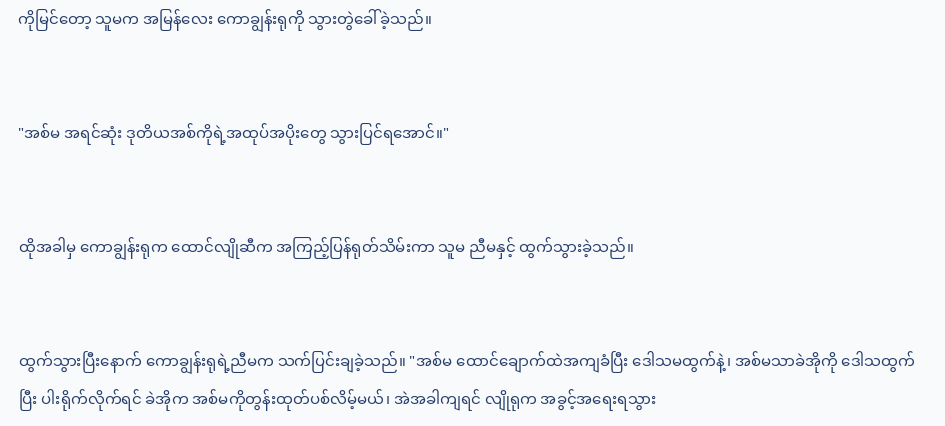ကိုမြင်တော့ သူမက အမြန်လေး ကောချွန်းရုကို သွားတွဲခေါ်ခဲ့သည်။


"အစ်မ အရင်ဆုံး ဒုတိယအစ်ကိုရဲ့အထုပ်အပိုးတွေ သွားပြင်ရအောင်။"


ထိုအခါမှ ကောချွန်းရုက ထောင်လျိုဆီက အကြည့်ပြန်ရုတ်သိမ်းကာ သူမ ညီမနှင့် ထွက်သွားခဲ့သည်။


ထွက်သွားပြီးနောက် ကောချွန်းရုရဲ့ညီမက သက်ပြင်းချခဲ့သည်။ "အစ်မ ထောင်ချောက်ထဲအကျခံပြီး ဒေါသမထွက်နဲ့၊ အစ်မသာခဲအိုကို ဒေါသထွက်ပြီး ပါးရိုက်လိုက်ရင် ခဲအိုက အစ်မကိုတွန်းထုတ်ပစ်လိမ့်မယ်၊ အဲအခါကျရင် လျိုရုက အခွင့်အရေးရသွား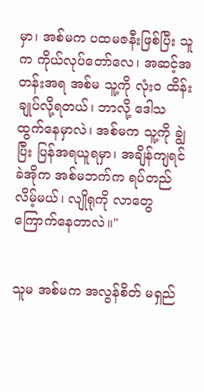မှာ၊ အစ်မက ပထမဇနီးဖြစ်ပြီး သူက ကိုယ်လုပ်တော်လေ၊ အဆင့်အတန်းအရ အစ်မ သူ့ကို လုံးဝ ထိန်းချုပ်လို့ရတယ်၊ ဘာလို့ ဒေါသထွက်နေမှာလဲ၊ အစ်မက သူ့ကို ချွဲပြီး ပြန်အရယူရမှာ၊ အချိန်ကျရင် ခဲအိုက အစ်မဘက်က ရပ်တည်လိမ့်မယ်၊ လျိုရုကို လာတွေကြောက်နေတာလဲ။"


သူမ အစ်မက အလွန်စိတ် မရှည်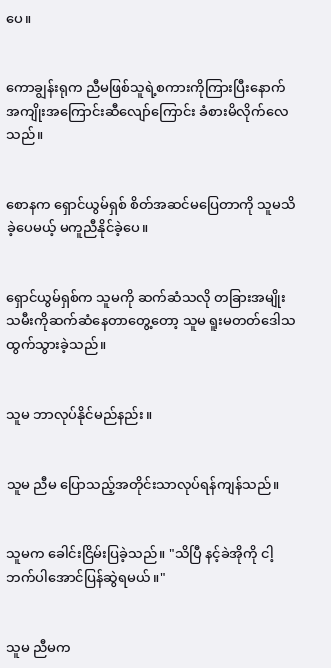ပေ။


ကောချွန်းရုက ညီမဖြစ်သူရဲ့စကားကိုကြားပြီးနောက် အကျိုးအကြောင်းဆီလျော်ကြောင်း ခံစားမိလိုက်လေသည်။


စောနက ရှောင်ယွမ်ရှစ် စိတ်အဆင်မပြေတာကို သူမသိခဲ့ပေမယ့် မကူညီနိုင်ခဲ့ပေ။


ရှောင်ယွမ်ရှစ်က သူမကို ဆက်ဆံသလို တခြားအမျိုးသမီးကိုဆက်ဆံနေတာတွေ့တော့ သူမ ရူးမတတ်ဒေါသထွက်သွားခဲ့သည်။


သူမ ဘာလုပ်နိုင်မည်နည်း။


သူမ ညီမ ပြောသည့်အတိုင်းသာလုပ်ရန်ကျန်သည်။


သူမက ခေါင်းငြိမ်းပြခဲ့သည်။ "သိပြီ နင့်ခဲအိုကို ငါ့ဘက်ပါအောင်ပြန်ဆွဲရမယ်။"


သူမ ညီမက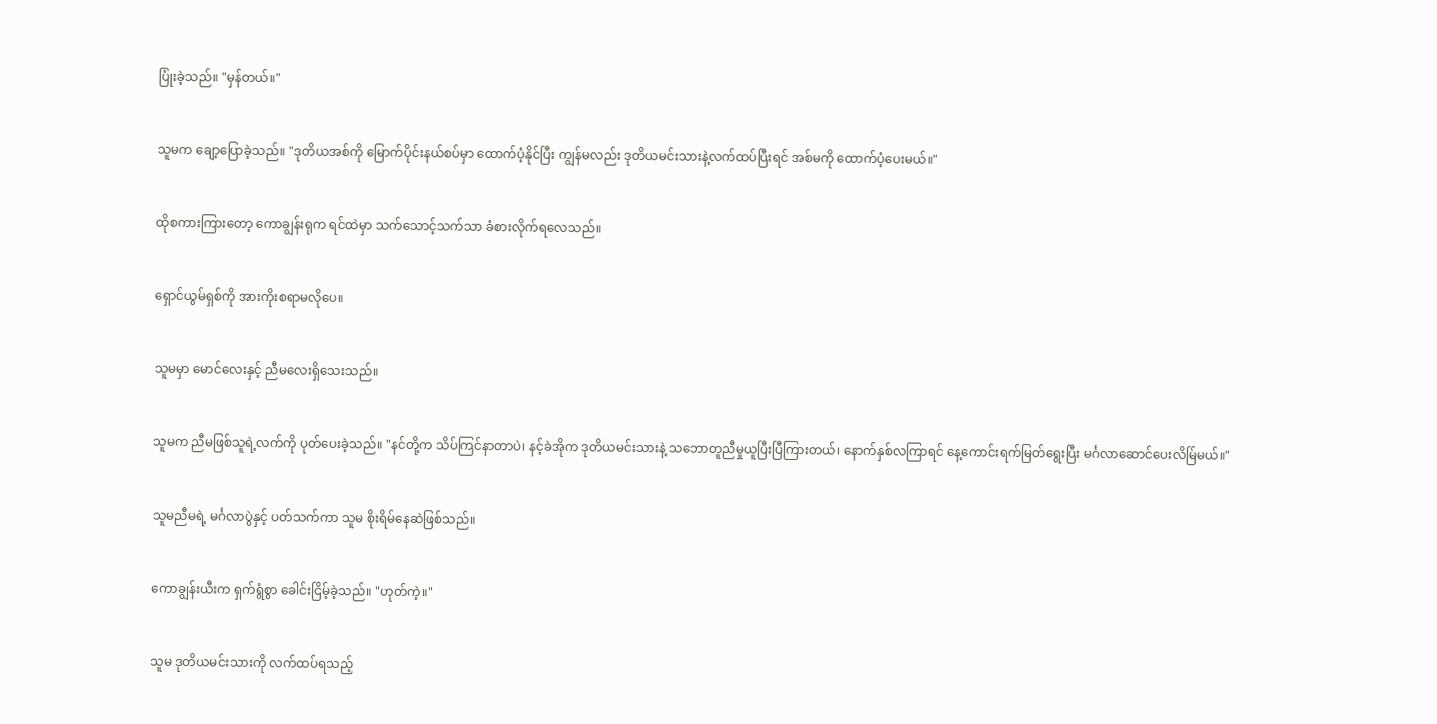ပြုံးခဲ့သည်။ "မှန်တယ်။"


သူမက ချော့ပြောခဲ့သည်။ "ဒုတိယအစ်ကို မြောက်ပိုင်းနယ်စပ်မှာ ထောက်ပံ့နိုင်ပြီး ကျွန်မလည်း ဒုတိယမင်းသားနဲ့လက်ထပ်ပြီးရင် အစ်မကို ထောက်ပံ့ပေးမယ်။"


ထိုစကားကြားတော့ ကောချွန်းရုက ရင်ထဲမှာ သက်သောင့်သက်သာ ခံစားလိုက်ရလေသည်။


ရှောင်ယွမ်ရှစ်ကို အားကိုးစရာမလိုပေ။


သူမမှာ မောင်လေးနှင့် ညီမလေးရှိသေးသည်။


သူမက ညီမဖြစ်သူရဲ့လက်ကို ပုတ်ပေးခဲ့သည်။ "နင်တို့က သိပ်ကြင်နာတာပဲ၊ နင့်ခဲအိုက ဒုတိယမင်းသားနဲ့ သဘောတူညီမှုယူပြီးပြီကြားတယ်၊ နောက်နှစ်လကြာရင် နေ့ကောင်းရက်မြတ်ရွေးပြီး မင်္ဂလာဆောင်ပေးလိမ်ြမယ်။"


သူမညီမရဲ့ မင်္ဂလာပွဲနှင့် ပတ်သက်ကာ သူမ စိုးရိမ်နေဆဲဖြစ်သည်။


ကောချွန်းယီးက ရှက်ရွံစွာ ခေါင်းငြိမ့်ခဲ့သည်။ "ဟုတ်ကဲ့။"


သူမ ဒုတိယမင်းသားကို လက်ထပ်ရသည့်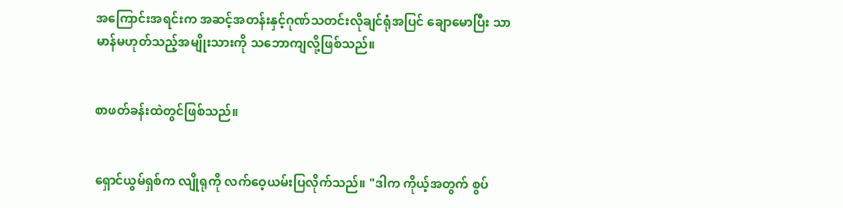အကြောင်းအရင်းက အဆင့်အတန်းနှင့်ဂုဏ်သတင်းလိုချင်ရုံအပြင် ချောမောပြီး သာမာန်မဟုတ်သည့်အမျိုးသားကို သဘောကျလို့ဖြစ်သည်။


စာဖတ်ခန်းထဲတွင်ဖြစ်သည်။


ရှောင်ယွမ်ရှစ်က လျိုရုကို လက်ဝေ့ယမ်းပြလိုက်သည်။ "ဒါက ကိုယ့်အတွက် စွပ်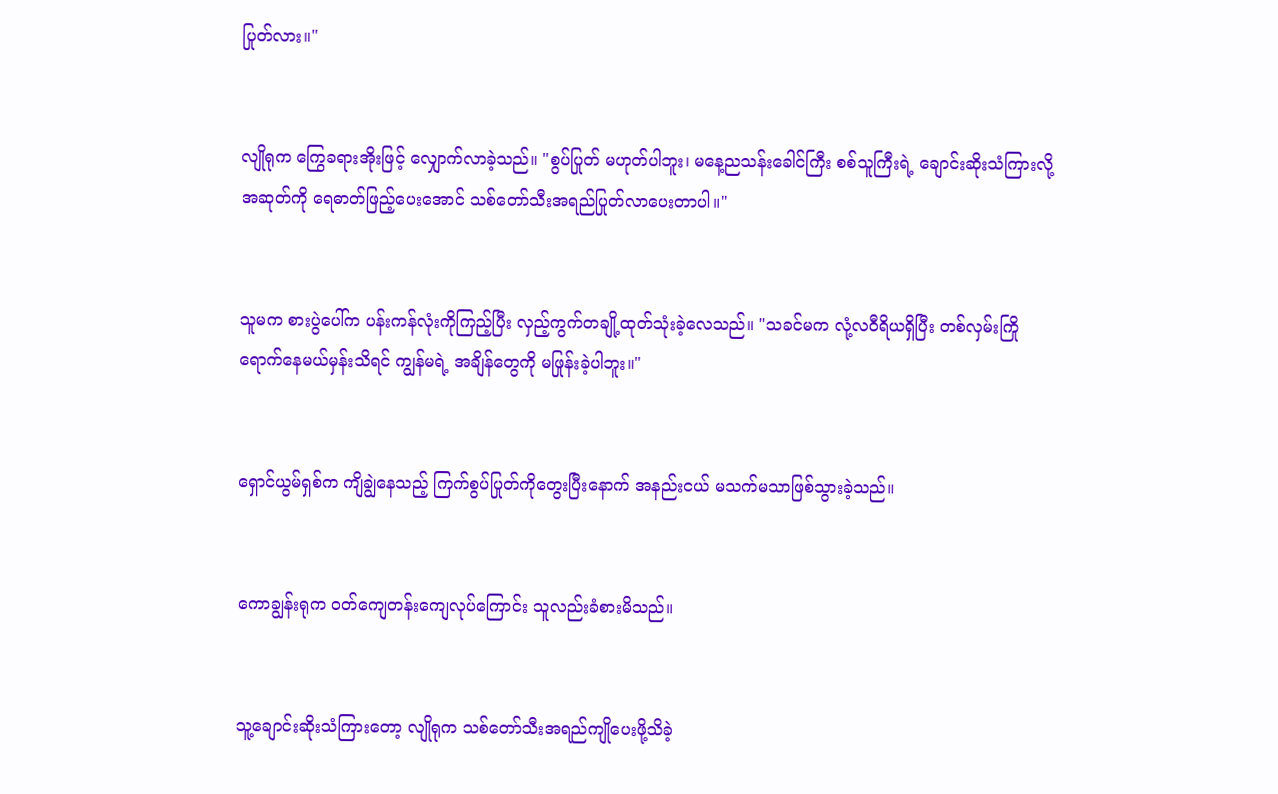ပြုတ်လား။"


လျိုရုက ကြွေခရားအိုးဖြင့် လျှောက်လာခဲ့သည်။ "စွပ်ပြုတ် မဟုတ်ပါဘူး၊ မနေ့ညသန်းခေါင်ကြီး စစ်သူကြီးရဲ့ ချောင်းဆိုးသံကြားလို့ အဆုတ်ကို ရေဓာတ်ဖြည့်ပေးအောင် သစ်တော်သီးအရည်ပြုတ်လာပေးတာပါ။"


သူမက စားပွဲပေါ်က ပန်းကန်လုံးကိုကြည့်ပြီး လှည့်ကွက်တချို့ထုတ်သုံးခဲ့လေသည်။ "သခင်မက လုံ့လဝီရိယရှိပြီး တစ်လှမ်းကြိုရောက်နေမယ်မှန်းသိရင် ကျွန်မရဲ့ အချိန်တွေကို မဖြုန်းခဲ့ပါဘူး။"


ရှောင်ယွမ်ရှစ်က ကျိချွဲနေသည့် ကြက်စွပ်ပြုတ်ကိုတွေးပြီးနောက် အနည်းငယ် မသက်မသာဖြစ်သွားခဲ့သည်။


ကောချွန်းရုက ဝတ်ကျေတန်းကျေလုပ်ကြောင်း သူလည်းခံစားမိသည်။


သူ့ချောင်းဆိုးသံကြားတော့ လျိုရုက သစ်တော်သီးအရည်ကျိုပေးဖို့သိခဲ့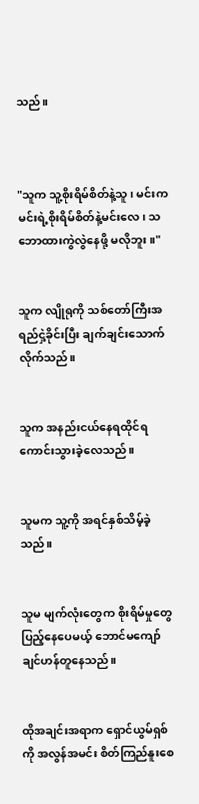သည်။



"သူက သူ့စိုးရိမ်စိတ်နဲ့သူ၊ မင်းက မင်းရဲ့စိုးရိမ်စိတ်နဲ့မင်းလေ၊ သဘောထားကွဲလွဲနေဖို့ မလိုဘူး။"


သူက လျိုရုကို သစ်တော်ကြီးအရည်ငှဲ့ခိုင်းပြီး ချက်ချင်းသောက်လိုက်သည်။


သူက အနည်းငယ်နေရထိုင်ရကောင်းသွားခဲ့လေသည်။


သူမက သူ့ကို အရင်နှစ်သိမ့်ခဲ့သည်။


သူမ မျက်လုံးတွေက စိုးရိမ်မှုတွေပြည့်နေပေမယ့် ဘောင်မကျော်ချင်ဟန်တူနေသည်။


ထိုအချင်းအရာက ရှောင်ယွမ်ရှစ်ကို အလွန်အမင်း စိတ်ကြည်နူးစေ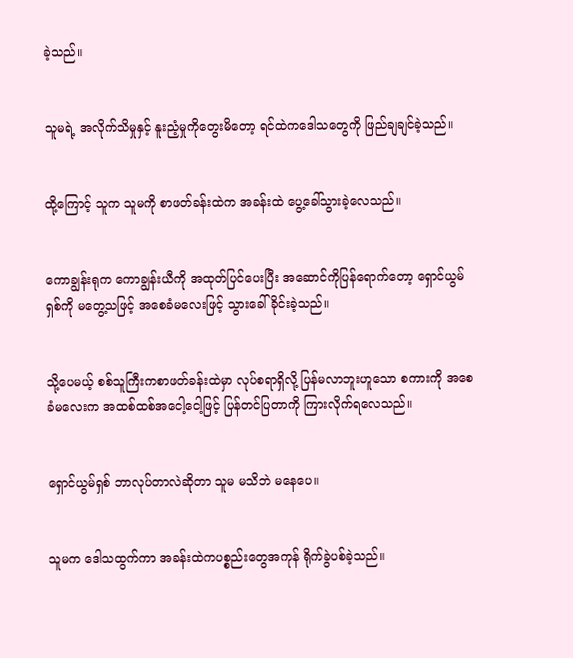ခဲ့သည်။


သူမရဲ့ အလိုက်သိမှုနှင့် နူးညံ့မှုကိုတွေးမိတော့ ရင်ထဲကဒေါသတွေကို ဖြည်ချချင်ခဲ့သည်။


ထို့ကြောင့် သူက သူမကို စာဖတ်ခန်းထဲက အခန်းထဲ ပွေ့ခေါ်သွားခဲ့လေသည်။


ကောချွန်းရုက ကောချွန်းယီကို အထုတ်ပြင်ပေးပြီး အဆောင်ကိုပြန်ရောက်တော့ ရှောင်ယွမ်ရှစ်ကို မတွေ့သဖြင့် အစေခံမလေးဖြင့် သွားခေါ်ခိုင်းခဲ့သည်။


သို့ပေမယ့် စစ်သူကြီးကစာဖတ်ခန်းထဲမှာ လုပ်စရာရှိလို့ ပြန်မလာဘူးဟူသော စကားကို အစေခံမလေးက အထစ်ထစ်အငေါ့ငေါ့ဖြင့် ပြန်တင်ပြတာကို ကြားလိုက်ရလေသည်။


ရှောင်ယွမ်ရှစ် ဘာလုပ်တာလဲဆိုတာ သူမ မသိဘဲ မနေပေ။


သူမက ဒေါသထွက်ကာ အခန်းထဲကပစ္စည်းတွေအကုန် ရိုက်ခွဲပစ်ခဲ့သည်။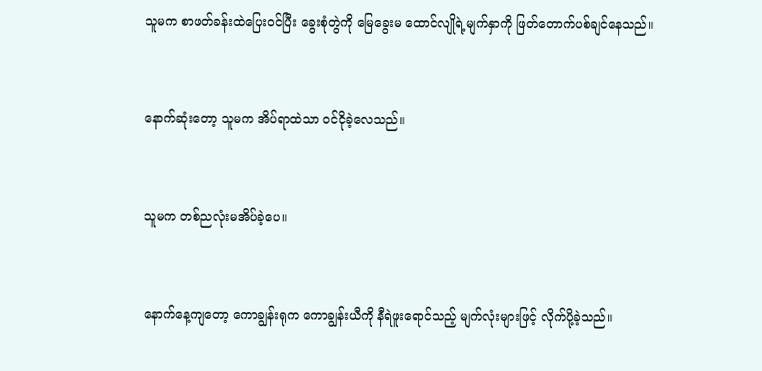သူမက စာဖတ်ခန်းထဲပြေးဝင်ပြီး ခွေးစုံတွဲကို မြေခွေးမ ထောင်လျိုရဲ့မျက်နှာကို ဖြတ်တောက်ပစ်ချင်နေသည်။


နောက်ဆုံးတော့ သူမက အိပ်ရာထဲသာ ဝင်ငိုခဲ့လေသည်။


သူမက တစ်ညလုံးမအိပ်ခဲ့ပေ။


နောက်နေ့ကျတော့ ကောချွန်းရုက ကောချွန်းယီကို နီရဲဖူးရောင်သည့် မျက်လုံးများဖြင့် လိုက်ပို့ခဲ့သည်။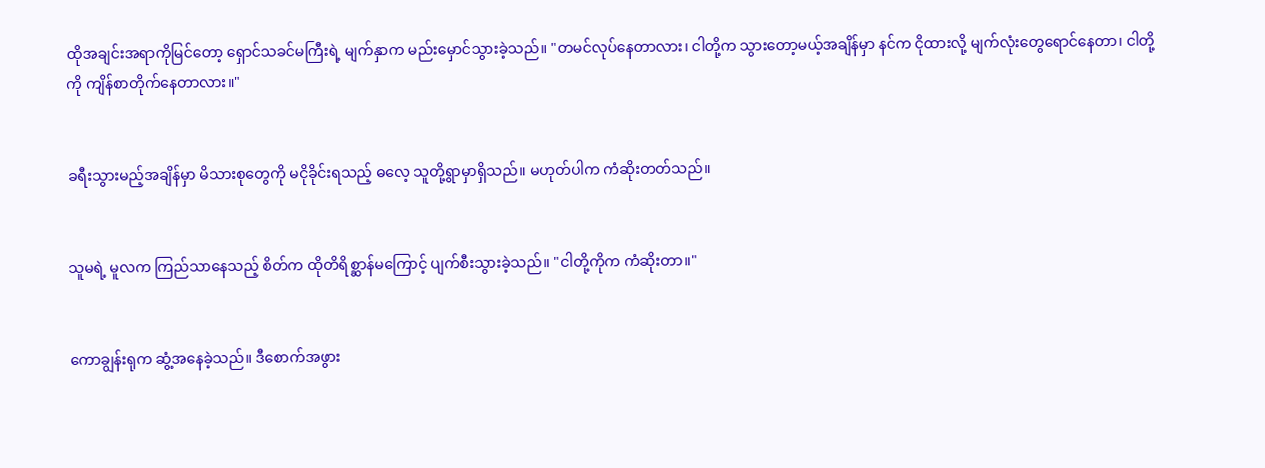ထိုအချင်းအရာကိုမြင်တော့ ရှောင်သခင်မကြီးရဲ့ မျက်နှာက မည်းမှောင်သွားခဲ့သည်။ "တမင်လုပ်နေတာလား၊ ငါတို့က သွားတော့မယ့်အချိန်မှာ နင်က ငိုထားလို့ မျက်လုံးတွေရောင်နေတာ၊ ငါတို့ကို ကျိန်စာတိုက်နေတာလား။"


ခရီးသွားမည့်အချိန်မှာ မိသားစုတွေကို မငိုခိုင်းရသည့် ဓလေ့ သူတို့ရွာမှာရှိသည်။ မဟုတ်ပါက ကံဆိုးတတ်သည်။


သူမရဲ့ မူလက ကြည်သာနေသည့် စိတ်က ထိုတိရိစ္ဆာန်မကြောင့် ပျက်စီးသွားခဲ့သည်။ "ငါတို့ကိုက ကံဆိုးတာ။"


ကောချွန်းရုက ဆွံ့အနေခဲ့သည်။ ဒီစောက်အဖွား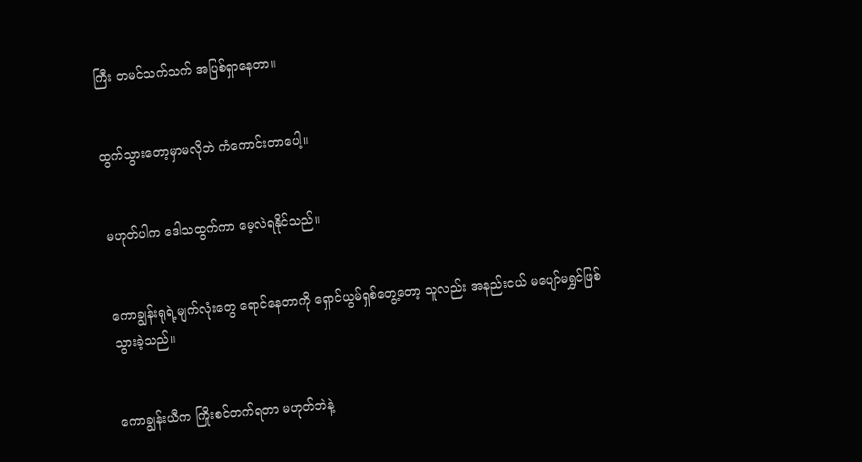ကြီး တမင်သက်သက် အပြစ်ရှာနေတာ။


ထွက်သွားတော့မှာမလိုဘဲ ကံကောင်းတာပေါ့။


မဟုတ်ပါက ဒေါသထွက်ကာ မေ့လဲရနိုင်သည်။


ကောချွန်းရုရဲ့မျက်လုံးတွေ ရောင်နေတာကို ရှောင်ယွမ်ရှစ်တွေ့တော့ သူလည်း အနည်းငယ် မပျော်မရွှင်ဖြစ်သွားခဲ့သည်။


ကောချွန်းယီက ကြိုးစင်တက်ရတာ မဟုတ်ဘဲနဲ့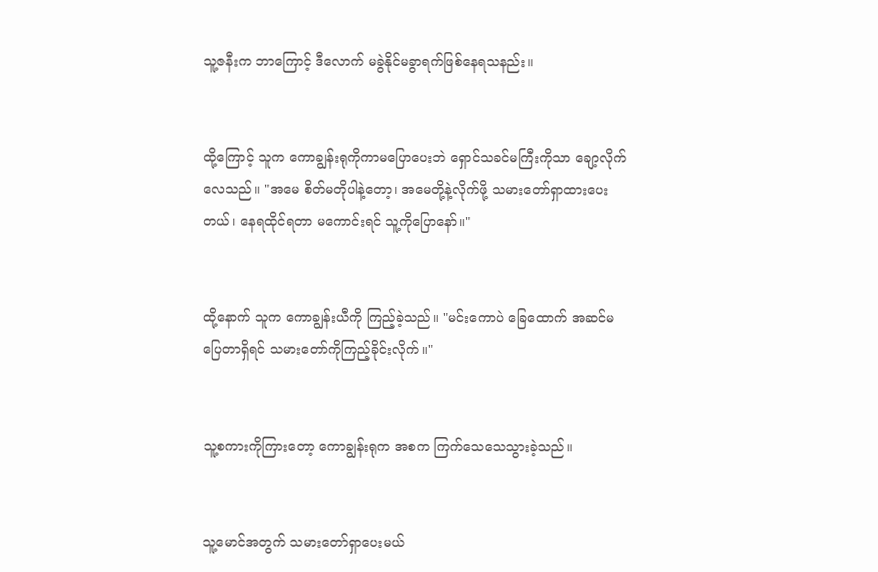သူ့ဇနီးက ဘာကြောင့် ဒီလောက် မခွဲနိုင်မခွာရက်ဖြစ်နေရသနည်း။


ထို့ကြောင့် သူက ကောချွန်းရုကိုကာမပြောပေးဘဲ ရှောင်သခင်မကြီးကိုသာ ချော့လိုက်လေသည်။ "အမေ စိတ်မတိုပါနဲ့တော့၊ အမေတို့နဲ့လိုက်ဖို့ သမားတော်ရှာထားပေးတယ်၊ နေရထိုင်ရတာ မကောင်းရင် သူ့ကိုပြောနော်။"


ထို့နောက် သူက ကောချွန်းယီကို ကြည့်ခဲ့သည်။ "မင်းကောပဲ ခြေထောက် အဆင်မပြေတာရှိရင် သမားတော်ကိုကြည့်ခိုင်းလိုက်။"


သူ့စကားကိုကြားတော့ ကောချွန်းရုက အစက ကြက်သေသေသွားခဲ့သည်။


သူ့မောင်အတွက် သမားတော်ရှာပေးမယ်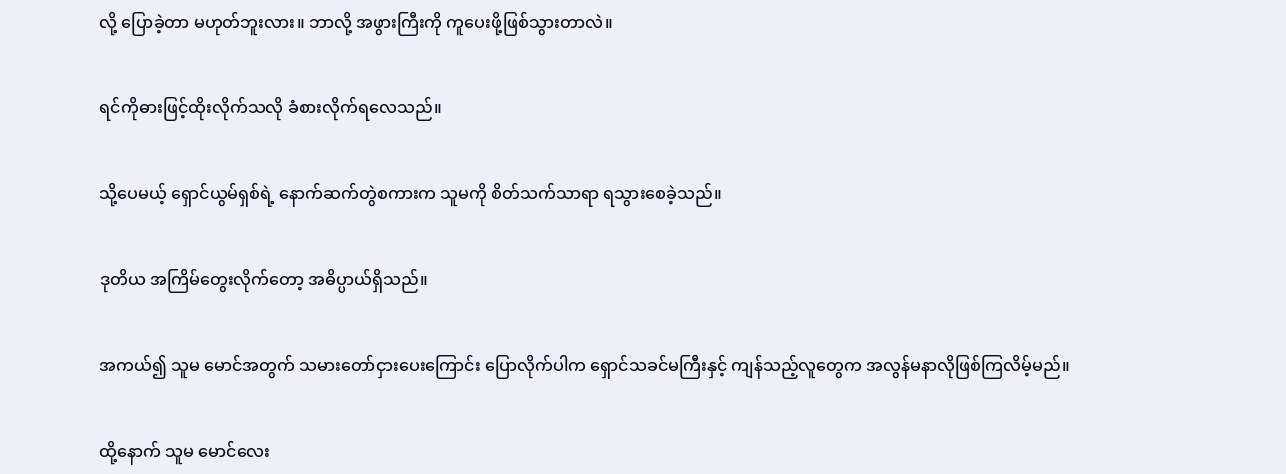လို့ ပြောခဲ့တာ မဟုတ်ဘူးလား။ ဘာလို့ အဖွားကြီးကို ကူပေးဖို့ဖြစ်သွားတာလဲ။


ရင်ကိုဓားဖြင့်ထိုးလိုက်သလို ခံစားလိုက်ရလေသည်။


သို့ပေမယ့် ရှောင်ယွမ်ရှစ်ရဲ့ နောက်ဆက်တွဲစကားက သူမကို စိတ်သက်သာရာ ရသွားစေခဲ့သည်။


ဒုတိယ အကြိမ်တွေးလိုက်တော့ အဓိပ္ပာယ်ရှိသည်။


အကယ်၍ သူမ မောင်အတွက် သမားတော်ငှားပေးကြောင်း ပြောလိုက်ပါက ရှောင်သခင်မကြီးနှင့် ကျန်သည့်လူတွေက အလွန်မနာလိုဖြစ်ကြလိမ့်မည်။


ထို့နောက် သူမ မောင်လေး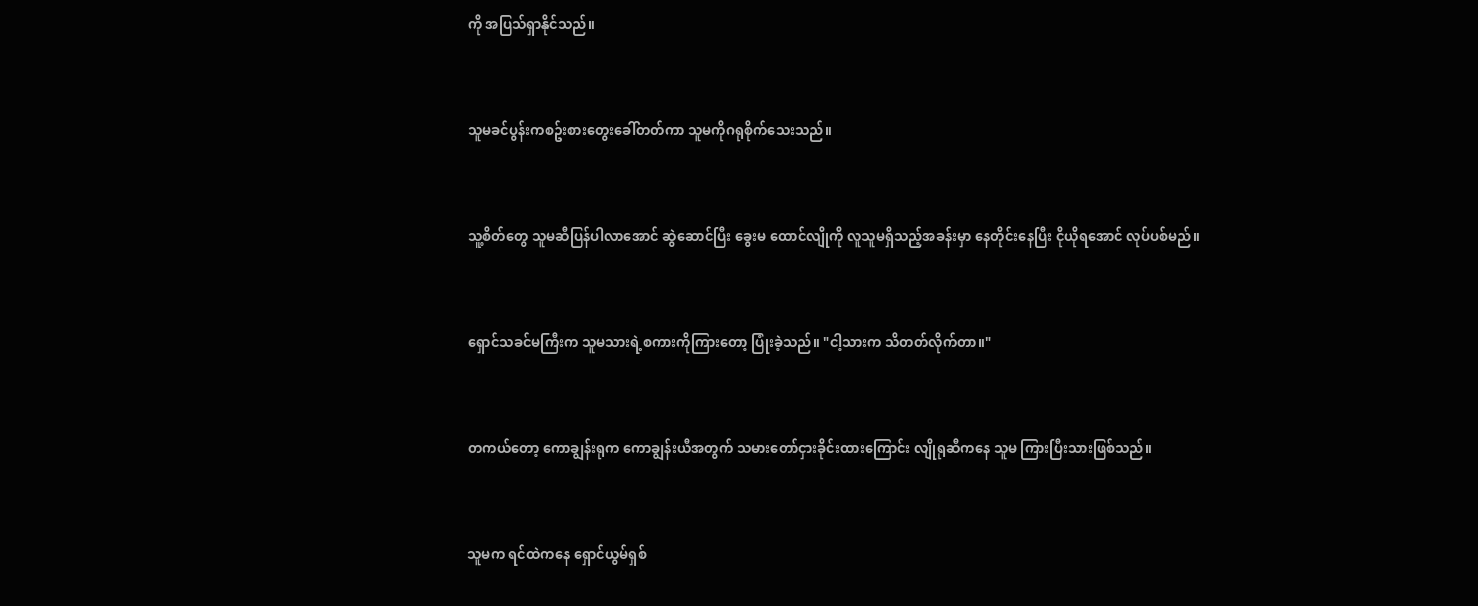ကို အပြသ်ရှာနိုင်သည်။


သူမခင်ပွန်းကစဥ်းစားတွေးခေါ်တတ်ကာ သူမကိုဂရုစိုက်သေးသည်။


သူ့စိတ်တွေ သူမဆီပြန်ပါလာအောင် ဆွဲဆောင်ပြီး ခွေးမ ထောင်လျိုကို လူသူမရှိသည့်အခန်းမှာ နေတိုင်းနေပြီး ငိုယိုရအောင် လုပ်ပစ်မည်။


ရှောင်သခင်မကြီးက သူမသားရဲ့စကားကိုကြားတော့ ပြုံးခဲ့သည်။ "ငါ့သားက သိတတ်လိုက်တာ။"


တကယ်တော့ ကောချွန်းရုက ကောချွန်းယီအတွက် သမားတော်ငှားခိုင်းထားကြောင်း လျိုရုဆီကနေ သူမ ကြားပြီးသားဖြစ်သည်။


သူမက ရင်ထဲကနေ ရှောင်ယွမ်ရှစ်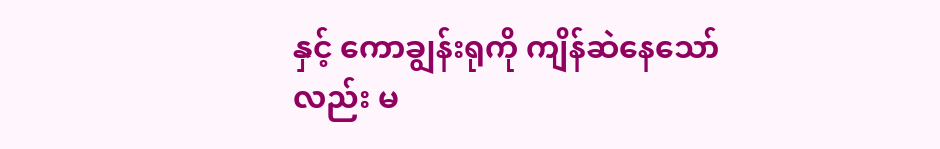နှင့် ကောချွန်းရုကို ကျိန်ဆဲနေသော်လည်း မ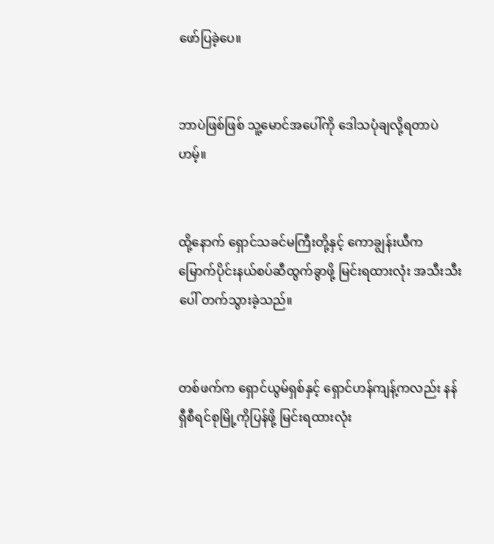ဖော်ပြခဲ့ပေ။


ဘာပဲဖြစ်ဖြစ် သူ့မောင်အပေါ်ကို ဒေါသပုံချလို့ရတာပဲ ဟမ့်။


ထို့နောက် ရှောင်သခင်မကြီးတို့နှင့် ကောချွန်းယီက  မြောက်ပိုင်းနယ်စပ်ဆီထွက်ခွာဖို့ မြင်းရထားလုံး အသီးသီးပေါ် တက်သွားခဲ့သည်။


တစ်ဖက်က ရှောင်ယွမ်ရှစ်နှင့် ရှောင်ဟန်ကျန့်ကလည်း နန်ရှီစီရင်စုမြို့ကိုပြန်ဖို့ မြင်းရထားလုံး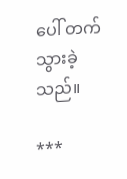ပေါ် တက်သွားခဲ့သည်။

***